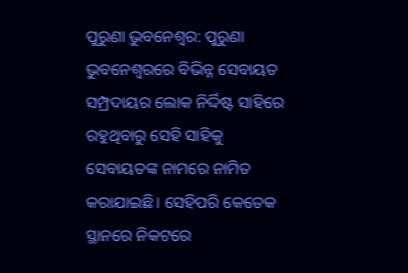ପୁରୁଣା ଭୁବନେଶ୍ୱର: ପୁରୁଣା ଭୁବନେଶ୍ବରରେ ବିଭିନ୍ନ ସେବାୟତ ସମ୍ପ୍ରଦାୟର ଲୋକ ନିର୍ଦ୍ଦିଷ୍ଟ ସାହିରେ ରହୁଥିବାରୁ ସେହି ସାହିକୁ ସେବାୟତଙ୍କ ନାମରେ ନାମିତ କରାଯାଇଛି। ସେହିପରି କେତେକ ସ୍ଥାନରେ ନିକଟରେ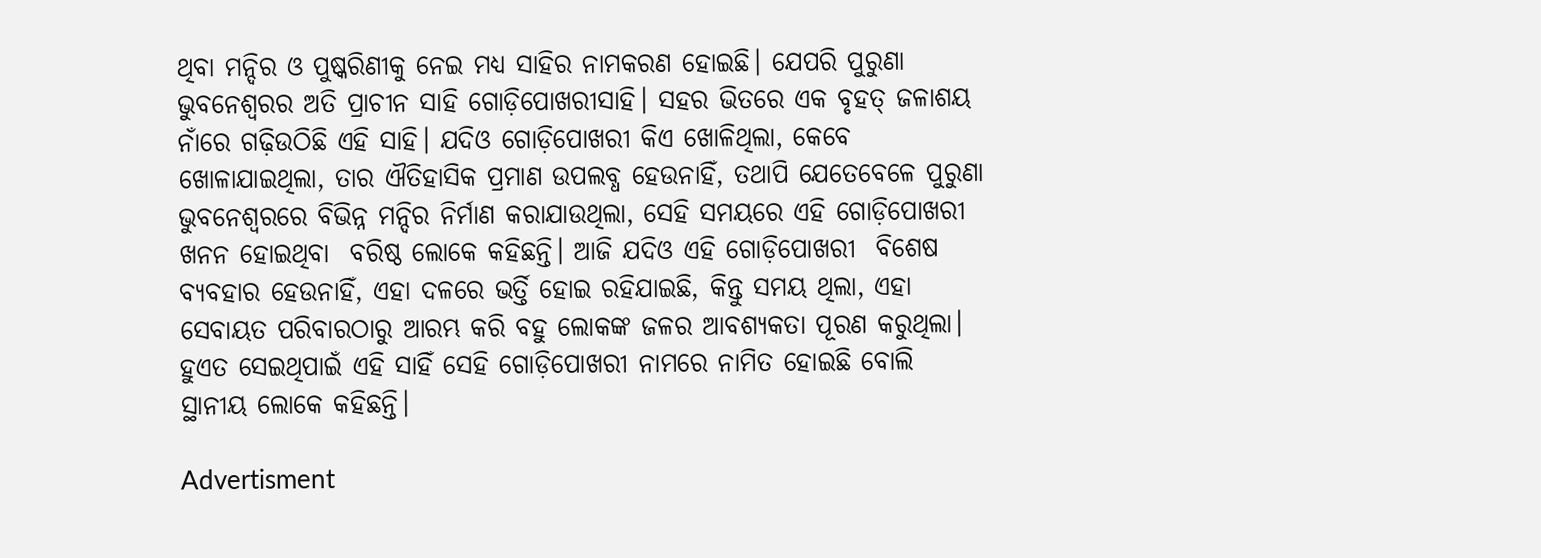ଥିବା ମନ୍ଦିର ଓ ପୁଷ୍କରିଣୀକୁ ନେଇ ମଧ୍ୟ ସାହିର ନାମକରଣ ହୋଇଛି। ଯେପରି ପୁରୁଣା ଭୁବନେଶ୍ବରର ଅତି ପ୍ରାଚୀନ ସାହି ଗୋଡ଼ିପୋଖରୀସାହି। ସହର ଭିତରେ ଏକ ବୃହତ୍‌ ଜଳାଶୟ ନାଁରେ ଗଢ଼ିଉଠିଛି ଏହି ସାହି। ଯଦିଓ ଗୋଡ଼ିପୋଖରୀ କିଏ ଖୋଳିଥିଲା, କେବେ ଖୋଳାଯାଇଥିଲା, ତାର ଐତିହାସିକ ପ୍ରମାଣ ଉପଲବ୍ଧ ହେଉନାହିଁ, ତଥାପି ଯେତେବେଳେ ପୁରୁଣା ଭୁବନେଶ୍ବରରେ ବିଭିନ୍ନ ମନ୍ଦିର ନିର୍ମାଣ କରାଯାଉଥିଲା, ସେହି ସମୟରେ ଏହି ଗୋଡ଼ିପୋଖରୀ ଖନନ ହୋଇଥିବା  ବରିଷ୍ଠ ଲୋକେ କହିଛନ୍ତି। ଆଜି ଯଦିଓ ଏହି ଗୋଡ଼ିପୋଖରୀ  ବିଶେଷ ବ୍ୟବହାର ହେଉନାହିଁ, ଏହା ଦଳରେ ଭର୍ତ୍ତି ହୋଇ ରହିଯାଇଛି, କିନ୍ତୁ ସମୟ ଥିଲା, ଏହା ସେବାୟତ ପରିବାରଠାରୁ ଆରମ୍ଭ କରି ବହୁ ଲୋକଙ୍କ ଜଳର ଆବଶ୍ୟକତା ପୂରଣ କରୁଥିଲା। ହୁଏତ ସେଇଥିପାଇଁ ଏହି ସାହିଁ ସେହି ଗୋଡ଼ିପୋଖରୀ ନାମରେ ନାମିତ ହୋଇଛି ବୋଲି  ସ୍ଥାନୀୟ ଲୋକେ କହିଛନ୍ତି।

Advertisment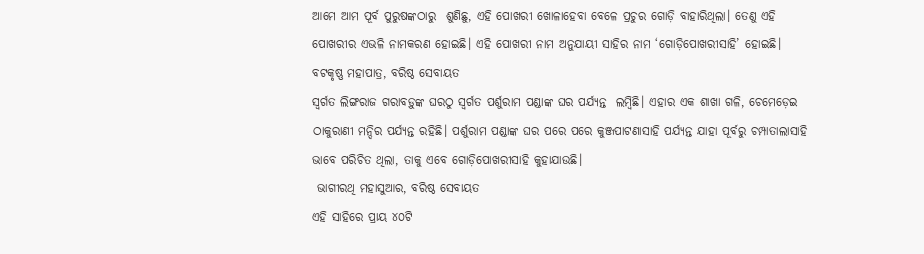ଆମେ ଆମ ପୂର୍ବ ପୁରୁଷଙ୍କଠାରୁ  ଶୁଣିଛୁ, ଏହି ପୋଖରୀ ଖୋଳାହେବା ବେଳେ ପ୍ରଚୁର ଗୋଡ଼ି ବାହାରିଥିଲା। ତେଣୁ ଏହି ପୋଖରୀର ଏଭଳି ନାମକରଣ ହୋଇଛି। ଏହି ପୋଖରୀ ନାମ ଅନୁଯାୟୀ ସାହିର ନାମ ‘ଗୋଡ଼ିପୋଖରୀସାହି’ ହୋଇଛି।
ବଟକୃଷ୍ଣ ମହାପାତ୍ର, ବରିଷ୍ଠ ସେବାୟତ
ସ୍ୱର୍ଗତ ଲିଙ୍ଗରାଜ ଗରାବଡ଼ୁଙ୍କ ଘରଠୁ ସ୍ବର୍ଗତ ପର୍ଶୁରାମ ପଣ୍ଡାଙ୍କ ଘର ପର୍ଯ୍ୟନ୍ତ  ଲମ୍ବିଛି। ଏହାର ଏକ ଶାଖା ଗଳି, ଚେମେଡ଼େଇ ଠାକୁରାଣୀ ମନ୍ଦିର ପର୍ଯ୍ୟନ୍ତ ରହିଛି। ପର୍ଶୁରାମ ପଣ୍ଡାଙ୍କ ଘର ପରେ ପରେ କୁଞ୍ଜପାଟଣାସାହି ପର୍ଯ୍ୟନ୍ତ ଯାହା ପୂର୍ବରୁ ଚମ୍ପାତାଲାସାହି ଭାବେ ପରିଚିତ ଥିଲା, ତାକୁ ଏବେ ଗୋଡ଼ିପୋଖରୀସାହି କୁହାଯାଉଛି।
 ଭାଗୀରଥି ମହାସୁଆର, ବରିଷ୍ଠ ସେବାୟତ
ଏହି ସାହିରେ ପ୍ରାୟ ୪୦ଟି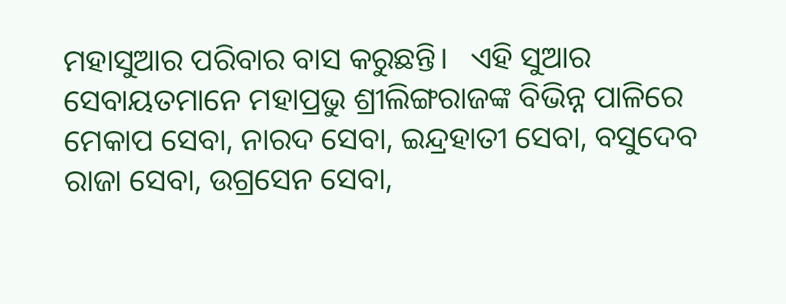ମହାସୁଆର ପରିବାର ବାସ କରୁଛନ୍ତି।   ଏହି ସୁଆର ସେବାୟତମାନେ ମହାପ୍ରଭୁ ଶ୍ରୀଲିଙ୍ଗରାଜଙ୍କ ବିଭିନ୍ନ ପାଳିରେ ମେକାପ ସେବା, ନାରଦ ସେବା, ଇନ୍ଦ୍ରହାତୀ ସେବା, ବସୁଦେବ ରାଜା ସେବା, ଉଗ୍ରସେନ ସେବା,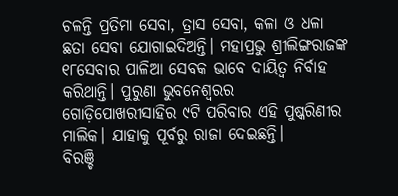ଚଳନ୍ତି ପ୍ରତିମା ସେବା, ତ୍ରାସ ସେବା, କଳା ଓ ଧଳା ଛତା ସେବା ଯୋଗାଇଦିଅନ୍ତି। ମହାପ୍ରଭୁ ଶ୍ରୀଲିଙ୍ଗରାଜଙ୍କ ୧୮ସେବାର ପାଳିଆ ସେବକ ଭାବେ ଦାୟିତ୍ବ ନିର୍ବାହ କରିଥାନ୍ତି। ପୁରୁଣା ଭୁବନେଶ୍ବରର ଗୋଡ଼ିପୋଖରୀସାହିର ୯ଟି ପରିବାର ଏହି ପୁଷ୍କରିଣୀର ମାଲିକ। ଯାହାକୁ ପୂର୍ବରୁ ରାଜା ଦେଇଛନ୍ତି।
ବିରଞ୍ଚି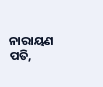ନାରାୟଣ ପତି,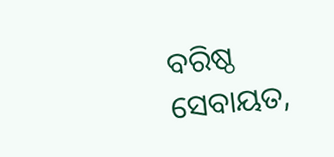ବରିଷ୍ଠ ସେବାୟତ,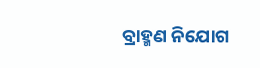ବ୍ରାହ୍ମଣ ନିଯୋଗ